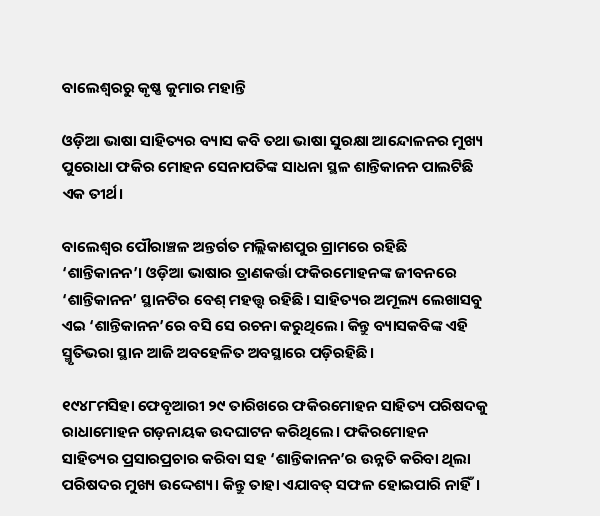ବାଲେଶ୍ୱରରୁ କୃଷ୍ଣ କୁମାର ମହାନ୍ତି

ଓଡ଼ିଆ ଭାଷା ସାହିତ୍ୟର ବ୍ୟାସ କବି ତଥା ଭାଷା ସୁରକ୍ଷା ଆନ୍ଦୋଳନର ମୁଖ୍ୟ ପୁରୋଧା ଫକିର ମୋହନ ସେନାପତିଙ୍କ ସାଧନା ସ୍ଥଳ ଶାନ୍ତିକାନନ ପାଲଟିଛି ଏକ ତୀର୍ଥ।

ବାଲେଶ୍ଵର ପୌରାଞ୍ଚଳ ଅନ୍ତର୍ଗତ ମଲ୍ଲିକାଶପୁର ଗ୍ରାମରେ ରହିଛି ‘ଶାନ୍ତିକାନନ’। ଓଡ଼ିଆ ଭାଷାର ତ୍ରାଣକର୍ତ୍ତା ଫକିରମୋହନଙ୍କ ଜୀବନରେ ‘ଶାନ୍ତିକାନନ’ ସ୍ଥାନଟିର ବେଶ୍ ମହତ୍ତ୍ଵ ରହିଛି। ସାହିତ୍ୟର ଅମୂଲ୍ୟ ଲେଖାସବୁ ଏଇ ‘ଶାନ୍ତିକାନନ’ରେ ବସି ସେ ରଚନା କରୁଥିଲେ। କିନ୍ତୁ ବ୍ୟାସକବିଙ୍କ ଏହି ସ୍ମୃତିଭରା ସ୍ଥାନ ଆଜି ଅବହେଳିତ ଅବସ୍ଥାରେ ପଡ଼ିରହିଛି।

୧୯୪୮ମସିହା ଫେବୃଆରୀ ୨୯ ତାରିଖରେ ଫକିରମୋହନ ସାହିତ୍ୟ ପରିଷଦକୁ ରାଧାମୋହନ ଗଡ଼ନାୟକ ଉଦଘାଟନ କରିଥିଲେ। ଫକିରମୋହନ ସାହିତ୍ୟର ପ୍ରସାରପ୍ରଚାର କରିବା ସହ ‘ଶାନ୍ତିକାନନ’ର ଉନ୍ନତି କରିବା ଥିଲା ପରିଷଦର ମୁଖ୍ୟ ଉଦ୍ଦେଶ୍ୟ। କିନ୍ତୁ ତାହା ଏଯାବତ୍ ସଫଳ ହୋଇପାରି ନାହିଁ।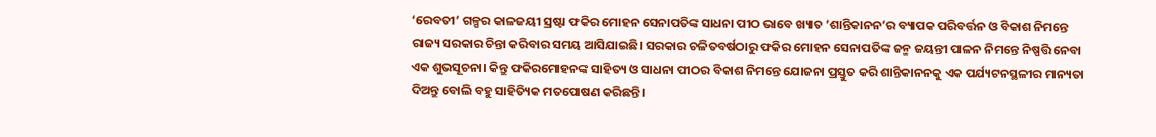‘ରେବତୀ’ ଗଳ୍ପର କାଳଜୟୀ ସ୍ରଷ୍ଟା ଫକିର ମୋହନ ସେନାପତିଙ୍କ ସାଧନା ପୀଠ ଭାବେ ଖ୍ୟାତ ‘ଶାନ୍ତିକାନନ’ର ବ୍ୟାପକ ପରିବର୍ତ୍ତନ ଓ ବିକାଶ ନିମନ୍ତେ ରାଜ୍ୟ ସରକାର ଚିନ୍ତା କରିବାର ସମୟ ଆସିଯାଇଛି। ସରକାର ଚଳିତବର୍ଷଠାରୁ ଫକିର ମୋହନ ସେନାପତିଙ୍କ ଜନ୍ମ ଜୟନ୍ତୀ ପାଳନ ନିମନ୍ତେ ନିଷ୍ପତ୍ତି ନେବା ଏକ ଶୁଭସୂଚନା। କିନ୍ତୁ ଫକିରମୋହନଙ୍କ ସାହିତ୍ୟ ଓ ସାଧନା ପୀଠର ବିକାଶ ନିମନ୍ତେ ଯୋଜନା ପ୍ରସ୍ତୁତ କରି ଶାନ୍ତିକାନନକୁ ଏକ ପର୍ଯ୍ୟଟନସ୍ଥଳୀର ମାନ୍ୟତା ଦିଅନ୍ତୁ ବୋଲି ବହୁ ସାହିତ୍ୟିକ ମତପୋଷଣ କରିଛନ୍ତି।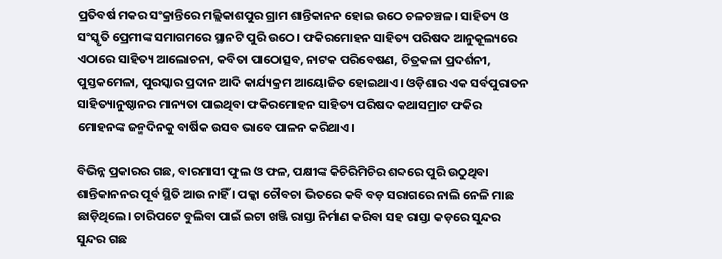ପ୍ରତିବର୍ଷ ମକର ସଂକ୍ରାନ୍ତିରେ ମଲ୍ଲିକାଶପୁର ଗ୍ରାମ ଶାନ୍ତିକାନନ ହୋଇ ଉଠେ ଚଳଚଞ୍ଚଳ। ସାହିତ୍ୟ ଓ ସଂସ୍କୃତି ପ୍ରେମୀଙ୍କ ସମାଗମରେ ସ୍ଥାନଟି ପୁରି ଉଠେ। ଫକିରମୋହନ ସାହିତ୍ୟ ପରିଷଦ ଆନୁକୂଲ୍ୟରେ ଏଠାରେ ସାହିତ୍ୟ ଆଲୋଚନା, କବିତା ପାଠୋତ୍ସବ, ନାଟକ ପରିବେଷଣ, ଚିତ୍ରକଳା ପ୍ରଦର୍ଶନୀ, ପୁସ୍ତକମେଳା, ପୁରସ୍କାର ପ୍ରଦାନ ଆଦି କାର୍ଯ୍ୟକ୍ରମ ଆୟୋଜିତ ହୋଇଥାଏ। ଓଡ଼ିଶାର ଏକ ସର୍ବପୁରାତନ ସାହିତ୍ୟାନୁଷ୍ଠାନର ମାନ୍ୟତା ପାଇଥିବା ଫକିରମୋହନ ସାହିତ୍ୟ ପରିଷଦ କଥାସମ୍ରାଟ ଫକିର ମୋହନଙ୍କ ଜନ୍ମଦିନକୁ ବାର୍ଷିକ ଉସବ ଭାବେ ପାଳନ କରିଥାଏ।

ବିଭିନ୍ନ ପ୍ରକାରର ଗଛ, ବାରମାସୀ ଫୁଲ ଓ ଫଳ, ପକ୍ଷୀଙ୍କ କିଚିରିମିଚିର ଶବ୍ଦରେ ପୁରି ଉଠୁଥିବା ଶାନ୍ତିକାନନର ପୂର୍ବ ସ୍ଥିତି ଆଉ ନାହିଁ । ପକ୍କା ଚୌବଚା ଭିତରେ କବି ବଡ଼ ସରାଗରେ ନାଲି ନେଳି ମାଛ ଛାଡ଼ିଥିଲେ। ଚାରିପଟେ ବୁଲିବା ପାଇଁ ଇଟା ଖଞ୍ଜି ରାସ୍ତା ନିର୍ମାଣ କରିବା ସହ ରାସ୍ତା କଡ଼ରେ ସୁନ୍ଦର ସୁନ୍ଦର ଗଛ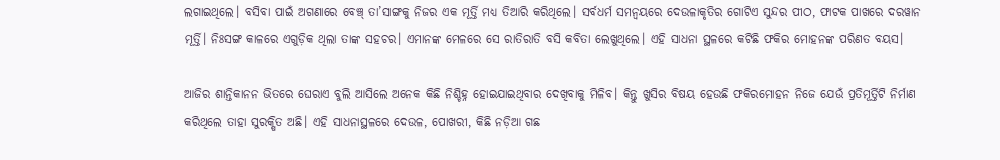ଲଗାଇଥିଲେ। ବସିବା ପାଇଁ ଅଗଣାରେ ବେଞ୍ଚ୍ ତା’ସାଙ୍ଗକୁ ନିଜର ଏକ ମୂର୍ତ୍ତି ମଧ୍ୟ ତିଆରି କରିଥିଲେ। ସର୍ବଧର୍ମ ସମନ୍ୱୟରେ ଦେଉଳାକୃତିର ଗୋଟିଏ ସୁନ୍ଦର ପୀଠ, ଫାଟକ ପାଖରେ ଦରୱାନ ମୂର୍ତ୍ତି। ନିଃସଙ୍ଗ କାଳରେ ଏଗୁଡ଼ିକ ଥିଲା ତାଙ୍କ ସହଚର। ଏମାନଙ୍କ ମେଳରେ ସେ ରାତିରାତି ବସି କବିତା ଲେଖୁଥିଲେ। ଏହି ସାଧନା ସ୍ଥଳରେ କଟିଛି ଫକିର ମୋହନଙ୍କ ପରିଣତ ବୟସ।

ଆଜିର ଶାନ୍ତିକାନନ ଭିତରେ ଘେରାଏ ବୁଲି ଆସିଲେ ଅନେକ କିଛି ନିଶ୍ଚିହ୍ନ ହୋଇଯାଇଥିବାର ଦେଖିବାକୁ ମିଳିବ। କିନ୍ତୁ ଖୁସିର ବିଷୟ ହେଉଛି ଫକିରମୋହନ ନିଜେ ଯେଉଁ ପ୍ରତିମୂର୍ତ୍ତିଟି ନିର୍ମାଣ କରିଥିଲେ ତାହା ସୁରକ୍ଷିତ ଅଛି। ଏହି ସାଧନାସ୍ଥଳରେ ଦେଉଳ, ପୋଖରୀ, କିଛି ନଡ଼ିଆ ଗଛ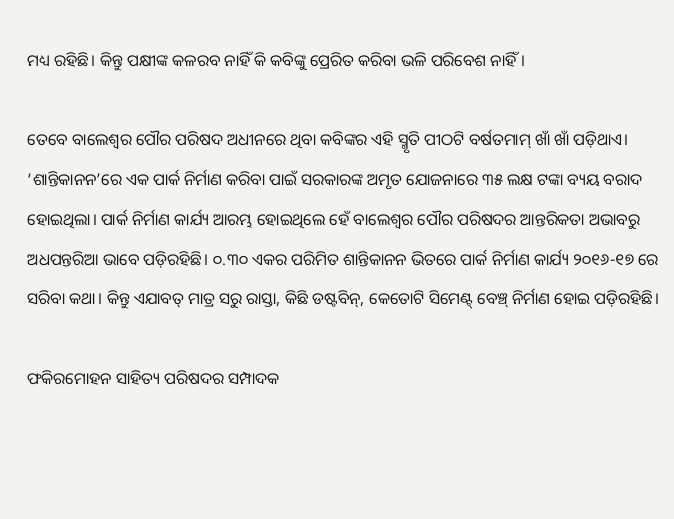ମଧ୍ୟ ରହିଛି। କିନ୍ତୁ ପକ୍ଷୀଙ୍କ କଳରବ ନାହିଁ କି କବିଙ୍କୁ ପ୍ରେରିତ କରିବା ଭଳି ପରିବେଶ ନାହିଁ।

ତେବେ ବାଲେଶ୍ଵର ପୌର ପରିଷଦ ଅଧୀନରେ ଥିବା କବିଙ୍କର ଏହି ସ୍ମୃତି ପୀଠଟି ବର୍ଷତମାମ୍ ଖାଁ ଖାଁ ପଡ଼ିଥାଏ। ‘ଶାନ୍ତିକାନନ’ରେ ଏକ ପାର୍କ ନିର୍ମାଣ କରିବା ପାଇଁ ସରକାରଙ୍କ ଅମୃତ ଯୋଜନାରେ ୩୫ ଲକ୍ଷ ଟଙ୍କା ବ୍ୟୟ ବରାଦ ହୋଇଥିଲା। ପାର୍କ ନିର୍ମାଣ କାର୍ଯ୍ୟ ଆରମ୍ଭ ହୋଇଥିଲେ ହେଁ ବାଲେଶ୍ଵର ପୌର ପରିଷଦର ଆନ୍ତରିକତା ଅଭାବରୁ ଅଧପନ୍ତରିଆ ଭାବେ ପଡ଼ିରହିଛି। ୦.୩୦ ଏକର ପରିମିତ ଶାନ୍ତିକାନନ ଭିତରେ ପାର୍କ ନିର୍ମାଣ କାର୍ଯ୍ୟ ୨୦୧୬-୧୭ ରେ ସରିବା କଥା। କିନ୍ତୁ ଏଯାବତ୍ ମାତ୍ର ସରୁ ରାସ୍ତା, କିଛି ଡଷ୍ଟବିନ୍, କେତୋଟି ସିମେଣ୍ଟ୍ ବେଞ୍ଚ୍ ନିର୍ମାଣ ହୋଇ ପଡ଼ିରହିଛି।

ଫକିରମୋହନ ସାହିତ୍ୟ ପରିଷଦର ସମ୍ପାଦକ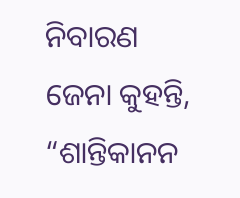ନିବାରଣ ଜେନା କୁହନ୍ତି, “ଶାନ୍ତିକାନନ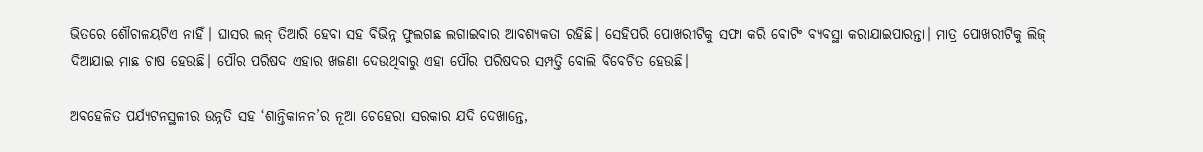ଭିତରେ ଶୌଚାଳୟଟିଏ ନାହିଁ। ଘାସର ଲନ୍ ତିଆରି ହେବା ସହ ବିଭିନ୍ନ ଫୁଲଗଛ ଲଗାଇବାର ଆବଶ୍ୟକତା ରହିଛି। ସେହିପରି ପୋଖରୀଟିକୁ ସଫା କରି ବୋଟିଂ ବ୍ୟବସ୍ଥା କରାଯାଇପାରନ୍ତା। ମାତ୍ର ପୋଖରୀଟିକୁ ଲିଜ୍ ଦିଆଯାଇ ମାଛ ଚାଷ ହେଉଛି। ପୌର ପରିଷଦ ଏହାର ଖଜଣା ଦେଉଥିବାରୁ ଏହା ପୌର ପରିଷଦର ସମ୍ପତ୍ତି ବୋଲି ବିବେଚିତ ହେଉଛି।

ଅବହେଳିତ ପର୍ଯ୍ୟଟନସ୍ଥଳୀର ଉନ୍ନତି ସହ ‘ଶାନ୍ତିକାନନ’ର ନୂଆ ଚେହେରା ସରକାର ଯଦି ଦେଖାନ୍ତେ,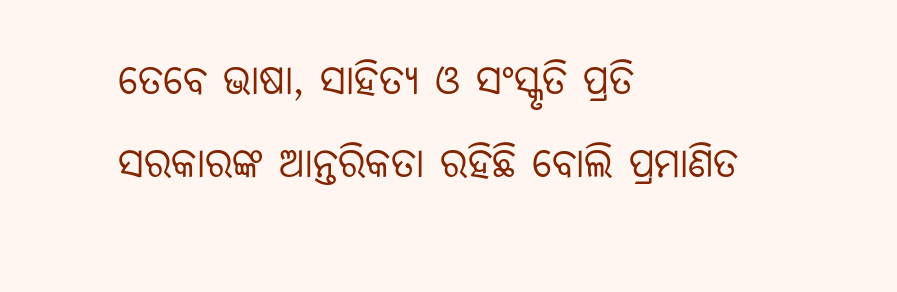ତେବେ ଭାଷା, ସାହିତ୍ୟ ଓ ସଂସ୍କୃତି ପ୍ରତି ସରକାରଙ୍କ ଆନ୍ତରିକତା ରହିଛି ବୋଲି ପ୍ରମାଣିତ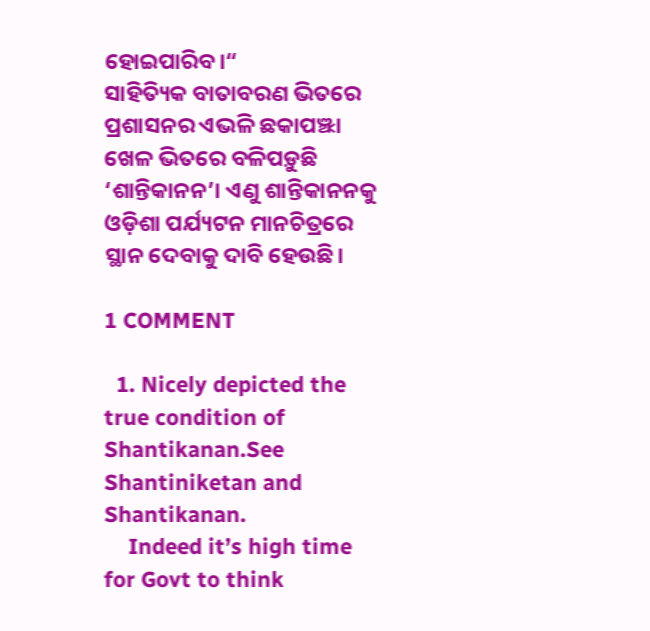ହୋଇପାରିବ।“
ସାହିତ୍ୟିକ ବାତାବରଣ ଭିତରେ ପ୍ରଶାସନର ଏଭଳି ଛକାପଞ୍ଝା ଖେଳ ଭିତରେ ବଳିପଡ଼ୁଛି ‘ଶାନ୍ତିକାନନ’। ଏଣୁ ଶାନ୍ତିକାନନକୁ ଓଡ଼ିଶା ପର୍ଯ୍ୟଟନ ମାନଚିତ୍ରରେ ସ୍ଥାନ ଦେବାକୁ ଦାବି ହେଉଛି।

1 COMMENT

  1. Nicely depicted the true condition of Shantikanan.See Shantiniketan and Shantikanan.
    Indeed it’s high time for Govt to think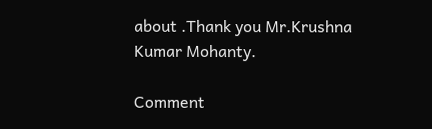about .Thank you Mr.Krushna Kumar Mohanty.

Comment